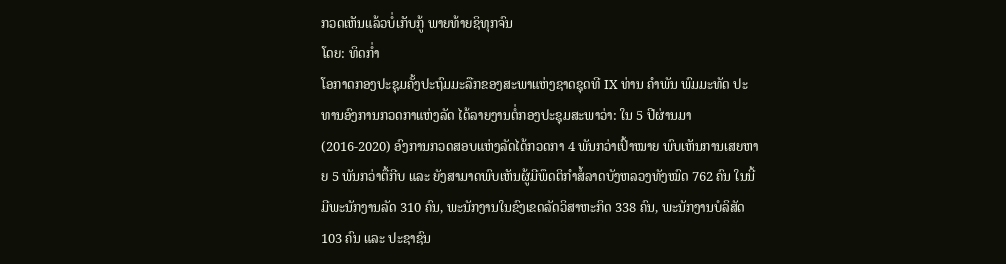ກວດເຫັນແລ້ວບໍ່ເກັບກູ້ ພາຍທ້າຍຊິທຸກຈົນ
ໂດຍ: ທິດກໍ່າ
ໂອກາດກອງປະຊຸມຄັ້ງປະຖົມມະລືກຂອງສະພາແຫ່ງຊາດຊຸດທີ IX ທ່ານ ຄຳພັນ ພົມມະທັດ ປະທານອົງການກວດກາແຫ່ງລັດ ໄດ້ລາຍງານຕໍ່ກອງປະຊຸມສະພາວ່າ: ໃນ 5 ປີຜ່ານມາ (2016-2020) ອົງການກວດສອບແຫ່ງລັດໄດ້ກວດກາ 4 ພັນກວ່າເປົ້າໝາຍ ພົບເຫັນການເສຍຫາຍ 5 ພັນກວ່າຕື້ກີບ ແລະ ຍັງສາມາດພົບເຫັນຜູ້ມີພຶດຕິກຳສໍ້ລາດບັງຫລວງທັງໝົດ 762 ຄົນ ໃນນີ້ມີພະນັກງານລັດ 310 ຄົນ, ພະນັກງານໃນຂົງເຂດລັດວິສາຫະກິດ 338 ຄົນ, ພະນັກງານບໍລິສັດ 103 ຄົນ ແລະ ປະຊາຊົນ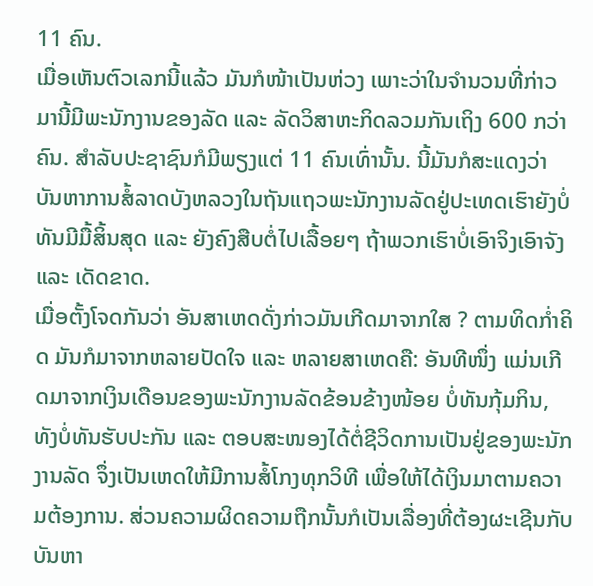11 ຄົນ.
ເມື່ອເຫັນຕົວເລກນີ້ແລ້ວ ມັນກໍໜ້າເປັນຫ່ວງ ເພາະວ່າໃນຈຳນວນທີ່ກ່າວມານີ້ມີພະນັກງານຂອງລັດ ແລະ ລັດວິສາຫະກິດລວມກັນເຖິງ 600 ກວ່າຄົນ. ສຳລັບປະຊາຊົນກໍມີພຽງແຕ່ 11 ຄົນເທົ່ານັ້ນ. ນີ້ມັນກໍສະແດງວ່າ ບັນຫາການສໍ້ລາດບັງຫລວງໃນຖັນແຖວພະນັກງານລັດຢູ່ປະເທດເຮົາຍັງບໍ່ທັນມີມື້ສິ້ນສຸດ ແລະ ຍັງຄົງສືບຕໍ່ໄປເລື້ອຍໆ ຖ້າພວກເຮົາບໍ່ເອົາຈິງເອົາຈັງ ແລະ ເດັດຂາດ.
ເມື່ອຕັ້ງໂຈດກັນວ່າ ອັນສາເຫດດັ່ງກ່າວມັນເກີດມາຈາກໃສ ? ຕາມທິດກໍ່າຄິດ ມັນກໍມາຈາກຫລາຍປັດໃຈ ແລະ ຫລາຍສາເຫດຄື: ອັນທີໜຶ່ງ ແມ່ນເກີດມາຈາກເງິນເດືອນຂອງພະນັກງານລັດຂ້ອນຂ້າງໜ້ອຍ ບໍ່ທັນກຸ້ມກິນ, ທັງບໍ່ທັນຮັບປະກັນ ແລະ ຕອບສະໜອງໄດ້ຕໍ່ຊີວິດການເປັນຢູ່ຂອງພະນັກງານລັດ ຈຶ່ງເປັນເຫດໃຫ້ມີການສໍ້ໂກງທຸກວິທີ ເພື່ອໃຫ້ໄດ້ເງິນມາຕາມຄວາມຕ້ອງການ. ສ່ວນຄວາມຜິດຄວາມຖືກນັ້ນກໍເປັນເລື່ອງທີ່ຕ້ອງຜະເຊີນກັບບັນຫາ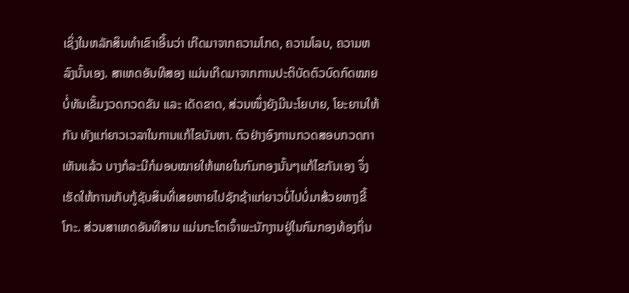ເຊິ່ງໃນຫລັກສິນທຳເຂົາເອີ້ນວ່າ ເກີດມາຈາກຄວາມໂກດ, ຄວາມໂລບ, ຄວາມຫລົງນັ້ນເອງ. ສາເຫດອັນທີສອງ ແມ່ນເກີດມາຈາກການປະຕິບັດຕົວບົດກົດໝາຍບໍ່ທັນເຂັ້ມງວດກວດຂັນ ແລະ ເດັດຂາດ, ສ່ວນໜຶ່ງຍັງມີນະໂຍບາຍ, ໂຍະຍານໃຫ້ກັນ ທັງແກ່ຍາວເວລາໃນການແກ້ໄຂບັນຫາ. ຕົວຢ່າງອົງການກວດສອບກວດກາເຫັນແລ້ວ ບາງກໍລະນີກໍມອບໝາຍໃຫ້ພາຍໃນກົມກອງນັ້ນໆແກ້ໄຂກັນເອງ ຈຶ່ງເຮັດໃຫ້ການເກັບກູ້ຊັບສິນທີ່ເສຍຫາຍໄປຊັກຊ້າແກ່ຍາວບໍ່ໄປບໍ່ມາສ້ວຍຫາງຂີ້ໂກະ. ສ່ວນສາເຫດອັນທີສາມ ແມ່ນກະໂຕເຈົ້າພະນັກງານຢູ່ໃນກົມກອງທ້ອງຖິ່ນ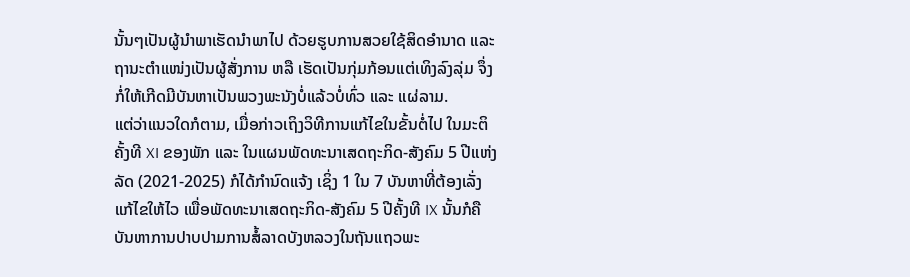ນັ້ນໆເປັນຜູ້ນຳພາເຮັດນຳພາໄປ ດ້ວຍຮູບການສວຍໃຊ້ສິດອຳນາດ ແລະ ຖານະຕຳແໜ່ງເປັນຜູ້ສັ່ງການ ຫລື ເຮັດເປັນກຸ່ມກ້ອນແຕ່ເທິງລົງລຸ່ມ ຈຶ່ງກໍ່ໃຫ້ເກີດມີບັນຫາເປັນພວງພະນັງບໍ່ແລ້ວບໍ່ທົ່ວ ແລະ ແຜ່ລາມ.
ແຕ່ວ່າແນວໃດກໍຕາມ, ເມື່ອກ່າວເຖິງວິທີການແກ້ໄຂໃນຂັ້ນຕໍ່ໄປ ໃນມະຕິຄັ້ງທີ XI ຂອງພັກ ແລະ ໃນແຜນພັດທະນາເສດຖະກິດ-ສັງຄົມ 5 ປີແຫ່ງລັດ (2021-2025) ກໍໄດ້ກຳນົດແຈ້ງ ເຊິ່ງ 1 ໃນ 7 ບັນຫາທີ່ຕ້ອງເລັ່ງແກ້ໄຂໃຫ້ໄວ ເພື່ອພັດທະນາເສດຖະກິດ-ສັງຄົມ 5 ປີຄັ້ງທີ IX ນັ້ນກໍຄື ບັນຫາການປາບປາມການສໍ້ລາດບັງຫລວງໃນຖັນແຖວພະ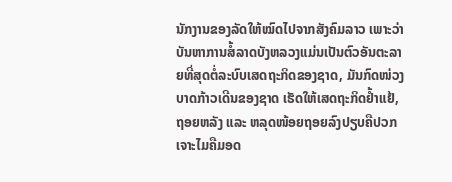ນັກງານຂອງລັດໃຫ້ໝົດໄປຈາກສັງຄົມລາວ ເພາະວ່າບັນຫາການສໍ້ລາດບັງຫລວງແມ່ນເປັນຕົວອັນຕະລາຍທີ່ສຸດຕໍ່ລະບົບເສດຖະກິດຂອງຊາດ, ມັນກົດໜ່ວງບາດກ້າວເດີນຂອງຊາດ ເຮັດໃຫ້ເສດຖະກິດຢ້ຳແຢ້, ຖອຍຫລັງ ແລະ ຫລຸດໜ້ອຍຖອຍລົງປຽບຄືປວກເຈາະໄມຄືມອດ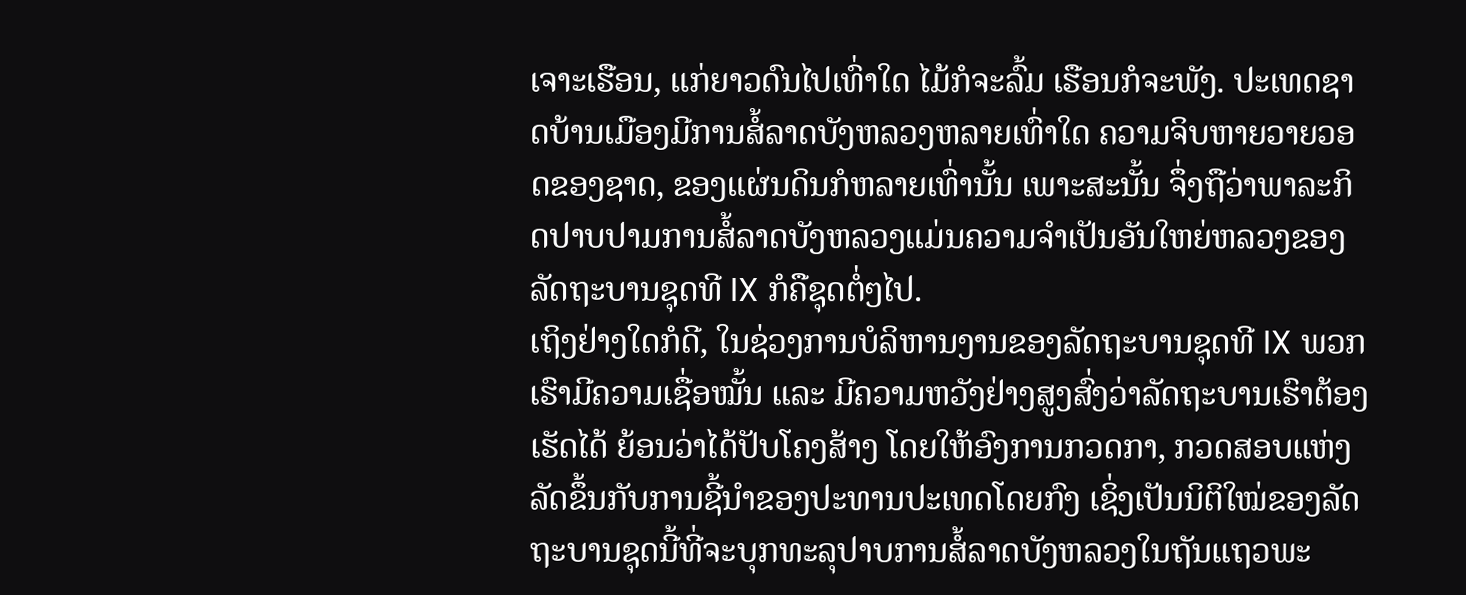ເຈາະເຮືອນ, ແກ່ຍາວດົນໄປເທົ່າໃດ ໄມ້ກໍຈະລົ້ມ ເຮືອນກໍຈະພັງ. ປະເທດຊາດບ້ານເມືອງມີການສໍ້ລາດບັງຫລວງຫລາຍເທົ່າໃດ ຄວາມຈິບຫາຍວາຍວອດຂອງຊາດ, ຂອງແຜ່ນດິນກໍຫລາຍເທົ່ານັ້ນ ເພາະສະນັ້ນ ຈຶ່ງຖືວ່າພາລະກິດປາບປາມການສໍ້ລາດບັງຫລວງແມ່ນຄວາມຈຳເປັນອັນໃຫຍ່ຫລວງຂອງລັດຖະບານຊຸດທີ IX ກໍຄືຊຸດຕໍ່ໆໄປ.
ເຖິງຢ່າງໃດກໍດີ, ໃນຊ່ວງການບໍລິຫານງານຂອງລັດຖະບານຊຸດທີ IX ພວກເຮົາມີຄວາມເຊື່ອໝັ້ນ ແລະ ມີຄວາມຫວັງຢ່າງສູງສົ່ງວ່າລັດຖະບານເຮົາຕ້ອງເຮັດໄດ້ ຍ້ອນວ່າໄດ້ປັບໂຄງສ້າງ ໂດຍໃຫ້ອົງການກວດກາ, ກວດສອບແຫ່ງລັດຂຶ້ນກັບການຊີ້ນຳຂອງປະທານປະເທດໂດຍກົງ ເຊິ່ງເປັນນິຕິໃໝ່ຂອງລັດຖະບານຊຸດນີ້ທີ່ຈະບຸກທະລຸປາບການສໍ້ລາດບັງຫລວງໃນຖັນແຖວພະ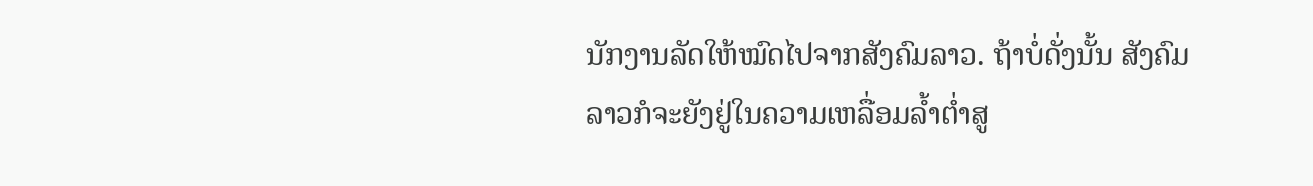ນັກງານລັດໃຫ້ໝົດໄປຈາກສັງຄົມລາວ. ຖ້າບໍ່ດັ່ງນັ້ນ ສັງຄົມລາວກໍຈະຍັງຢູ່ໃນຄວາມເຫລື່ອມລ້ຳຕໍ່າສູ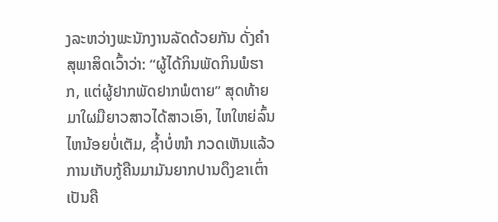ງລະຫວ່າງພະນັກງານລັດດ້ວຍກັນ ດັ່ງຄຳສຸພາສິດເວົ້າວ່າ: “ຜູ້ໄດ້ກິນພັດກິນພໍຮາກ, ແຕ່ຜູ້ຢາກພັດຢາກພໍຕາຍ” ສຸດທ້າຍມາໃຜມືຍາວສາວໄດ້ສາວເອົາ, ໄຫໃຫຍ່ລົ້ນໄຫນ້ອຍບໍ່ເຕັມ, ຊ້ຳບໍ່ໜຳ ກວດເຫັນແລ້ວການເກັບກູ້ຄືນມາມັນຍາກປານດຶງຂາເຕົ່າ ເປັນຄື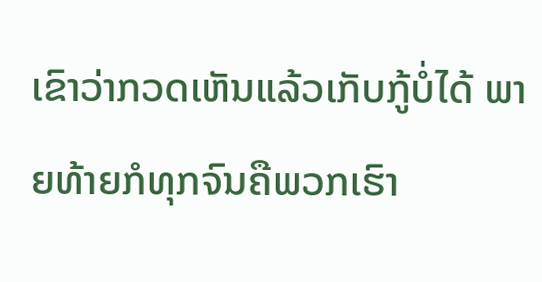ເຂົາວ່າກວດເຫັນແລ້ວເກັບກູ້ບໍ່ໄດ້ ພາຍທ້າຍກໍທຸກຈົນຄືພວກເຮົາ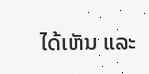ໄດ້ເຫັນ ແລະ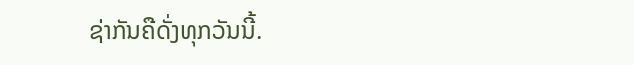ຊ່າກັນຄືດັ່ງທຸກວັນນີ້.